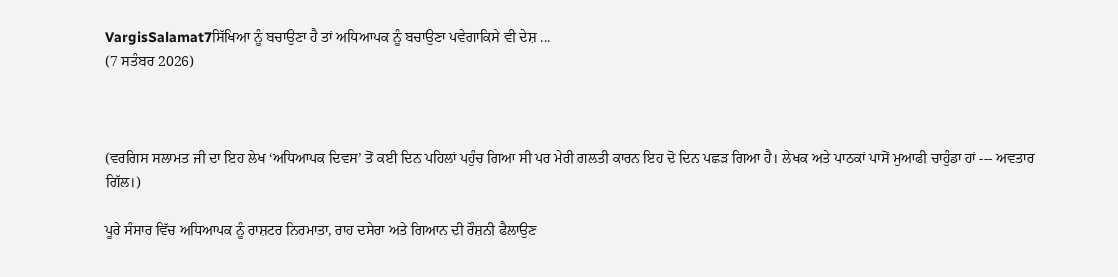VargisSalamat7ਸਿੱਖਿਆ ਨੂੰ ਬਚਾਉਣਾ ਹੈ ਤਾਂ ਅਧਿਆਪਕ ਨੂੰ ਬਚਾਉਣਾ ਪਵੇਗਾਕਿਸੇ ਵੀ ਦੇਸ਼ ...
(7 ਸਤੰਬਰ 2026)



(ਵਰਗਿਸ ਸਲਾਮਤ ਜੀ ਦਾ ਇਹ ਲੇਖ ‘ਅਧਿਆਪਕ ਦਿਵਸ’ ਤੋਂ ਕਈ ਦਿਨ ਪਹਿਲਾਂ ਪਹੁੰਚ ਗਿਆ ਸੀ ਪਰ ਮੇਰੀ ਗਲਤੀ ਕਾਰਨ ਇਹ ਦੋ ਦਿਨ ਪਛੜ ਗਿਆ ਹੈ। ਲੇਖਕ ਅਤੇ ਪਾਠਕਾਂ ਪਾਸੋਂ ਮੁਆਫੀ ਚਾਹੁੰਡਾ ਹਾਂ --- ਅਵਤਾਰ ਗਿੱਲ।)

ਪੂਰੇ ਸੰਸਾਰ ਵਿੱਚ ਅਧਿਆਪਕ ਨੂੰ ਰਾਸ਼ਟਰ ਨਿਰਮਾਤਾ, ਰਾਹ ਦਸੇਰਾ ਅਤੇ ਗਿਆਨ ਦੀ ਰੌਸ਼ਨੀ ਫੈਲਾਉਣ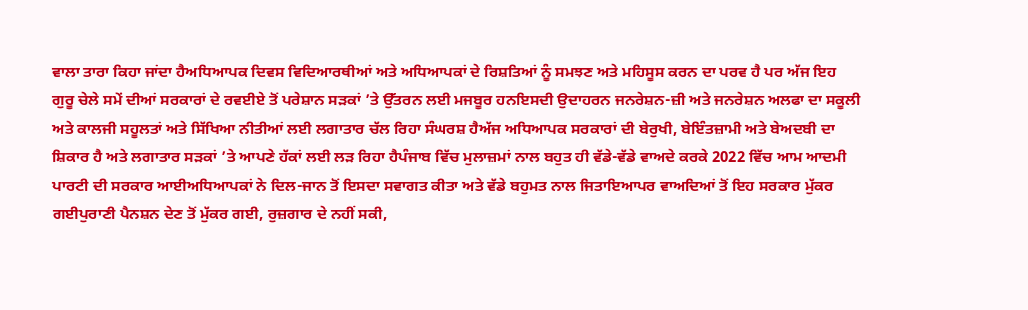ਵਾਲਾ ਤਾਰਾ ਕਿਹਾ ਜਾਂਦਾ ਹੈਅਧਿਆਪਕ ਦਿਵਸ ਵਿਦਿਆਰਥੀਆਂ ਅਤੇ ਅਧਿਆਪਕਾਂ ਦੇ ਰਿਸ਼ਤਿਆਂ ਨੂੰ ਸਮਝਣ ਅਤੇ ਮਹਿਸੂਸ ਕਰਨ ਦਾ ਪਰਵ ਹੈ ਪਰ ਅੱਜ ਇਹ ਗੁਰੂ ਚੇਲੇ ਸਮੇਂ ਦੀਆਂ ਸਰਕਾਰਾਂ ਦੇ ਰਵਈਏ ਤੋਂ ਪਰੇਸ਼ਾਨ ਸੜਕਾਂ ’ਤੇ ਉੱਤਰਨ ਲਈ ਮਜਬੂਰ ਹਨਇਸਦੀ ਉਦਾਹਰਨ ਜਨਰੇਸ਼ਨ-ਜ਼ੀ ਅਤੇ ਜਨਰੇਸ਼ਨ ਅਲਫਾ ਦਾ ਸਕੂਲੀ ਅਤੇ ਕਾਲਜੀ ਸਹੂਲਤਾਂ ਅਤੇ ਸਿੱਖਿਆ ਨੀਤੀਆਂ ਲਈ ਲਗਾਤਾਰ ਚੱਲ ਰਿਹਾ ਸੰਘਰਸ਼ ਹੈਅੱਜ ਅਧਿਆਪਕ ਸਰਕਾਰਾਂ ਦੀ ਬੇਰੁਖੀ, ਬੇਇੰਤਜ਼ਾਮੀ ਅਤੇ ਬੇਅਦਬੀ ਦਾ ਸ਼ਿਕਾਰ ਹੈ ਅਤੇ ਲਗਾਤਾਰ ਸੜਕਾਂ ’ਤੇ ਆਪਣੇ ਹੱਕਾਂ ਲਈ ਲੜ ਰਿਹਾ ਹੈਪੰਜਾਬ ਵਿੱਚ ਮੁਲਾਜ਼ਮਾਂ ਨਾਲ ਬਹੁਤ ਹੀ ਵੱਡੇ-ਵੱਡੇ ਵਾਅਦੇ ਕਰਕੇ 2022 ਵਿੱਚ ਆਮ ਆਦਮੀ ਪਾਰਟੀ ਦੀ ਸਰਕਾਰ ਆਈਅਧਿਆਪਕਾਂ ਨੇ ਦਿਲ-ਜਾਨ ਤੋਂ ਇਸਦਾ ਸਵਾਗਤ ਕੀਤਾ ਅਤੇ ਵੱਡੇ ਬਹੁਮਤ ਨਾਲ ਜਿਤਾਇਆਪਰ ਵਾਅਦਿਆਂ ਤੋਂ ਇਹ ਸਰਕਾਰ ਮੁੱਕਰ ਗਈਪੁਰਾਣੀ ਪੈਨਸ਼ਨ ਦੇਣ ਤੋਂ ਮੁੱਕਰ ਗਈ, ਰੁਜ਼ਗਾਰ ਦੇ ਨਹੀਂ ਸਕੀ,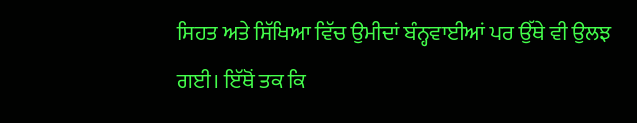ਸਿਹਤ ਅਤੇ ਸਿੱਖਿਆ ਵਿੱਚ ਉਮੀਦਾਂ ਬੰਨ੍ਹਵਾਈਆਂ ਪਰ ਉੱਥੇ ਵੀ ਉਲਝ ਗਈ। ਇੱਥੋਂ ਤਕ ਕਿ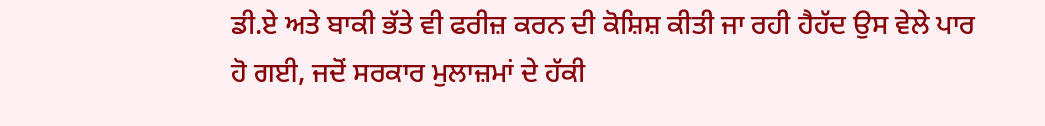ਡੀ.ਏ ਅਤੇ ਬਾਕੀ ਭੱਤੇ ਵੀ ਫਰੀਜ਼ ਕਰਨ ਦੀ ਕੋਸ਼ਿਸ਼ ਕੀਤੀ ਜਾ ਰਹੀ ਹੈਹੱਦ ਉਸ ਵੇਲੇ ਪਾਰ ਹੋ ਗਈ, ਜਦੋਂ ਸਰਕਾਰ ਮੁਲਾਜ਼ਮਾਂ ਦੇ ਹੱਕੀ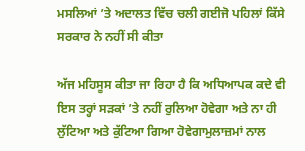ਮਸਲਿਆਂ ’ਤੇ ਅਦਾਲਤ ਵਿੱਚ ਚਲੀ ਗਈਜੋ ਪਹਿਲਾਂ ਕਿੱਸੇ ਸਰਕਾਰ ਨੇ ਨਹੀਂ ਸੀ ਕੀਤਾ

ਅੱਜ ਮਹਿਸੂਸ ਕੀਤਾ ਜਾ ਰਿਹਾ ਹੈ ਕਿ ਅਧਿਆਪਕ ਕਦੇ ਵੀ ਇਸ ਤਰ੍ਹਾਂ ਸੜਕਾਂ ’ਤੇ ਨਹੀਂ ਰੁਲਿਆ ਹੋਵੇਗਾ ਅਤੇ ਨਾ ਹੀ ਲੁੱਟਿਆ ਅਤੇ ਕੁੱਟਿਆ ਗਿਆ ਹੋਵੇਗਾਮੁਲਾਜ਼ਮਾਂ ਨਾਲ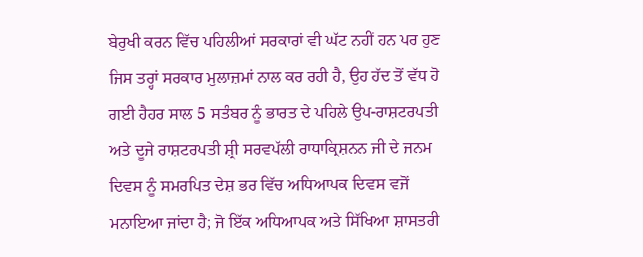ਬੇਰੁਖੀ ਕਰਨ ਵਿੱਚ ਪਹਿਲੀਆਂ ਸਰਕਾਰਾਂ ਵੀ ਘੱਟ ਨਹੀਂ ਹਨ ਪਰ ਹੁਣ ਜਿਸ ਤਰ੍ਹਾਂ ਸਰਕਾਰ ਮੁਲਾਜ਼ਮਾਂ ਨਾਲ ਕਰ ਰਹੀ ਹੈ, ਉਹ ਹੱਦ ਤੋਂ ਵੱਧ ਹੋ ਗਈ ਹੈਹਰ ਸਾਲ 5 ਸਤੰਬਰ ਨੂੰ ਭਾਰਤ ਦੇ ਪਹਿਲੇ ਉਪ-ਰਾਸ਼ਟਰਪਤੀ ਅਤੇ ਦੂਜੇ ਰਾਸ਼ਟਰਪਤੀ ਸ਼੍ਰੀ ਸਰਵਪੱਲੀ ਰਾਧਾਕ੍ਰਿਸ਼ਨਨ ਜੀ ਦੇ ਜਨਮ ਦਿਵਸ ਨੂੰ ਸਮਰਪਿਤ ਦੇਸ਼ ਭਰ ਵਿੱਚ ਅਧਿਆਪਕ ਦਿਵਸ ਵਜੋਂ ਮਨਾਇਆ ਜਾਂਦਾ ਹੈ; ਜੋ ਇੱਕ ਅਧਿਆਪਕ ਅਤੇ ਸਿੱਖਿਆ ਸ਼ਾਸਤਰੀ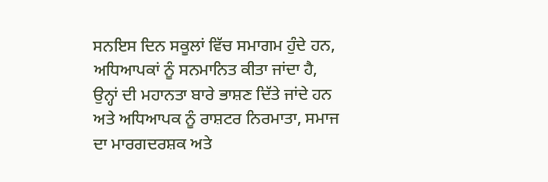ਸਨਇਸ ਦਿਨ ਸਕੂਲਾਂ ਵਿੱਚ ਸਮਾਗਮ ਹੁੰਦੇ ਹਨ, ਅਧਿਆਪਕਾਂ ਨੂੰ ਸਨਮਾਨਿਤ ਕੀਤਾ ਜਾਂਦਾ ਹੈ, ਉਨ੍ਹਾਂ ਦੀ ਮਹਾਨਤਾ ਬਾਰੇ ਭਾਸ਼ਣ ਦਿੱਤੇ ਜਾਂਦੇ ਹਨ ਅਤੇ ਅਧਿਆਪਕ ਨੂੰ ਰਾਸ਼ਟਰ ਨਿਰਮਾਤਾ, ਸਮਾਜ ਦਾ ਮਾਰਗਦਰਸ਼ਕ ਅਤੇ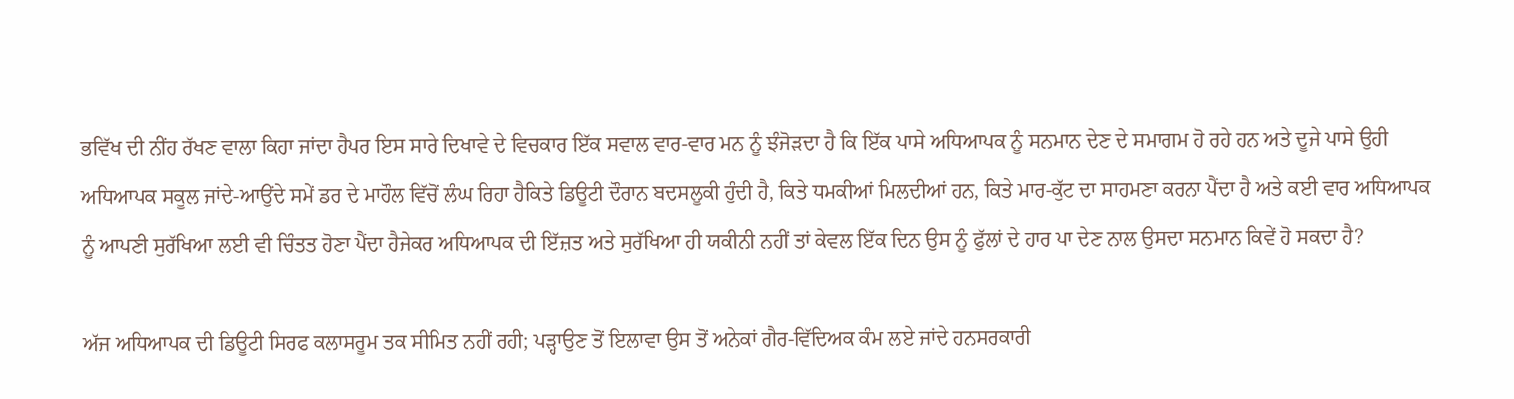ਭਵਿੱਖ ਦੀ ਨੀਂਹ ਰੱਖਣ ਵਾਲਾ ਕਿਹਾ ਜਾਂਦਾ ਹੈਪਰ ਇਸ ਸਾਰੇ ਦਿਖਾਵੇ ਦੇ ਵਿਚਕਾਰ ਇੱਕ ਸਵਾਲ ਵਾਰ-ਵਾਰ ਮਨ ਨੂੰ ਝੰਜੋੜਦਾ ਹੈ ਕਿ ਇੱਕ ਪਾਸੇ ਅਧਿਆਪਕ ਨੂੰ ਸਨਮਾਨ ਦੇਣ ਦੇ ਸਮਾਗਮ ਹੋ ਰਹੇ ਹਨ ਅਤੇ ਦੂਜੇ ਪਾਸੇ ਉਹੀ ਅਧਿਆਪਕ ਸਕੂਲ ਜਾਂਦੇ-ਆਉਂਦੇ ਸਮੇਂ ਡਰ ਦੇ ਮਾਹੌਲ ਵਿੱਚੋਂ ਲੰਘ ਰਿਹਾ ਹੈਕਿਤੇ ਡਿਊਟੀ ਦੌਰਾਨ ਬਦਸਲੂਕੀ ਹੁੰਦੀ ਹੈ, ਕਿਤੇ ਧਮਕੀਆਂ ਮਿਲਦੀਆਂ ਹਨ, ਕਿਤੇ ਮਾਰ-ਕੁੱਟ ਦਾ ਸਾਹਮਣਾ ਕਰਨਾ ਪੈਂਦਾ ਹੈ ਅਤੇ ਕਈ ਵਾਰ ਅਧਿਆਪਕ ਨੂੰ ਆਪਣੀ ਸੁਰੱਖਿਆ ਲਈ ਵੀ ਚਿੰਤਤ ਹੋਣਾ ਪੈਂਦਾ ਹੈਜੇਕਰ ਅਧਿਆਪਕ ਦੀ ਇੱਜ਼ਤ ਅਤੇ ਸੁਰੱਖਿਆ ਹੀ ਯਕੀਨੀ ਨਹੀਂ ਤਾਂ ਕੇਵਲ ਇੱਕ ਦਿਨ ਉਸ ਨੂੰ ਫੁੱਲਾਂ ਦੇ ਹਾਰ ਪਾ ਦੇਣ ਨਾਲ ਉਸਦਾ ਸਨਮਾਨ ਕਿਵੇਂ ਹੋ ਸਕਦਾ ਹੈ?

ਅੱਜ ਅਧਿਆਪਕ ਦੀ ਡਿਊਟੀ ਸਿਰਫ ਕਲਾਸਰੂਮ ਤਕ ਸੀਮਿਤ ਨਹੀਂ ਰਹੀ; ਪੜ੍ਹਾਉਣ ਤੋਂ ਇਲਾਵਾ ਉਸ ਤੋਂ ਅਨੇਕਾਂ ਗੈਰ-ਵਿੱਦਿਅਕ ਕੰਮ ਲਏ ਜਾਂਦੇ ਹਨਸਰਕਾਰੀ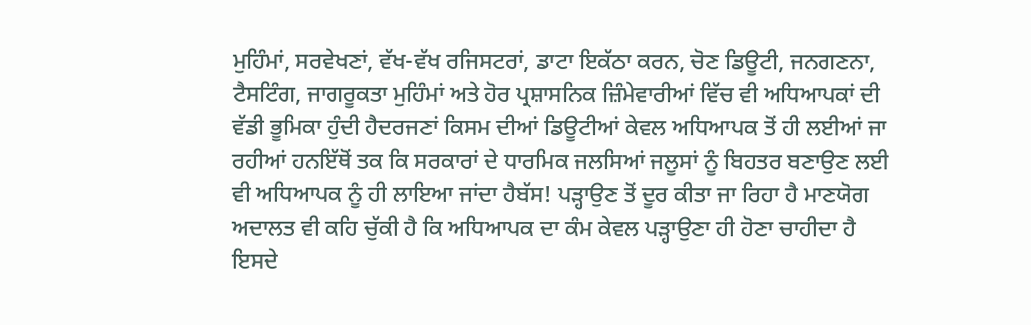ਮੁਹਿੰਮਾਂ, ਸਰਵੇਖਣਾਂ, ਵੱਖ-ਵੱਖ ਰਜਿਸਟਰਾਂ, ਡਾਟਾ ਇਕੱਠਾ ਕਰਨ, ਚੋਣ ਡਿਊਟੀ, ਜਨਗਣਨਾ, ਟੈਸਟਿੰਗ, ਜਾਗਰੂਕਤਾ ਮੁਹਿੰਮਾਂ ਅਤੇ ਹੋਰ ਪ੍ਰਸ਼ਾਸਨਿਕ ਜ਼ਿੰਮੇਵਾਰੀਆਂ ਵਿੱਚ ਵੀ ਅਧਿਆਪਕਾਂ ਦੀ ਵੱਡੀ ਭੂਮਿਕਾ ਹੁੰਦੀ ਹੈਦਰਜਣਾਂ ਕਿਸਮ ਦੀਆਂ ਡਿਊਟੀਆਂ ਕੇਵਲ ਅਧਿਆਪਕ ਤੋਂ ਹੀ ਲਈਆਂ ਜਾ ਰਹੀਆਂ ਹਨਇੱਥੋਂ ਤਕ ਕਿ ਸਰਕਾਰਾਂ ਦੇ ਧਾਰਮਿਕ ਜਲਸਿਆਂ ਜਲੂਸਾਂ ਨੂੰ ਬਿਹਤਰ ਬਣਾਉਣ ਲਈ ਵੀ ਅਧਿਆਪਕ ਨੂੰ ਹੀ ਲਾਇਆ ਜਾਂਦਾ ਹੈਬੱਸ! ਪੜ੍ਹਾਉਣ ਤੋਂ ਦੂਰ ਕੀਤਾ ਜਾ ਰਿਹਾ ਹੈ ਮਾਣਯੋਗ ਅਦਾਲਤ ਵੀ ਕਹਿ ਚੁੱਕੀ ਹੈ ਕਿ ਅਧਿਆਪਕ ਦਾ ਕੰਮ ਕੇਵਲ ਪੜ੍ਹਾਉਣਾ ਹੀ ਹੋਣਾ ਚਾਹੀਦਾ ਹੈ ਇਸਦੇ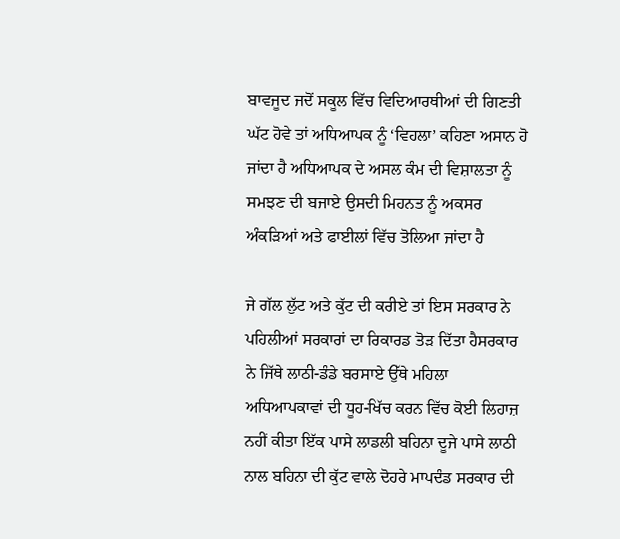ਬਾਵਜੂਦ ਜਦੋਂ ਸਕੂਲ ਵਿੱਚ ਵਿਦਿਆਰਥੀਆਂ ਦੀ ਗਿਣਤੀ ਘੱਟ ਹੋਵੇ ਤਾਂ ਅਧਿਆਪਕ ਨੂੰ ‘ਵਿਹਲਾ’ ਕਹਿਣਾ ਅਸਾਨ ਹੋ ਜਾਂਦਾ ਹੈ ਅਧਿਆਪਕ ਦੇ ਅਸਲ ਕੰਮ ਦੀ ਵਿਸ਼ਾਲਤਾ ਨੂੰ ਸਮਝਣ ਦੀ ਬਜਾਏ ਉਸਦੀ ਮਿਹਨਤ ਨੂੰ ਅਕਸਰ ਅੰਕੜਿਆਂ ਅਤੇ ਫਾਈਲਾਂ ਵਿੱਚ ਤੋਲਿਆ ਜਾਂਦਾ ਹੈ

ਜੇ ਗੱਲ ਲੁੱਟ ਅਤੇ ਕੁੱਟ ਦੀ ਕਰੀਏ ਤਾਂ ਇਸ ਸਰਕਾਰ ਨੇ ਪਹਿਲੀਆਂ ਸਰਕਾਰਾਂ ਦਾ ਰਿਕਾਰਡ ਤੋੜ ਦਿੱਤਾ ਹੈਸਰਕਾਰ ਨੇ ਜਿੱਥੇ ਲਾਠੀ-ਡੰਡੇ ਬਰਸਾਏ ਉੱਥੇ ਮਹਿਲਾ ਅਧਿਆਪਕਾਵਾਂ ਦੀ ਧੂਹ-ਖਿੱਚ ਕਰਨ ਵਿੱਚ ਕੋਈ ਲਿਹਾਜ਼ ਨਹੀਂ ਕੀਤਾ ਇੱਕ ਪਾਸੇ ਲਾਡਲੀ ਬਹਿਨਾ ਦੂਜੇ ਪਾਸੇ ਲਾਠੀ ਨਾਲ ਬਹਿਨਾ ਦੀ ਕੁੱਟ ਵਾਲੇ ਦੋਹਰੇ ਮਾਪਦੰਡ ਸਰਕਾਰ ਦੀ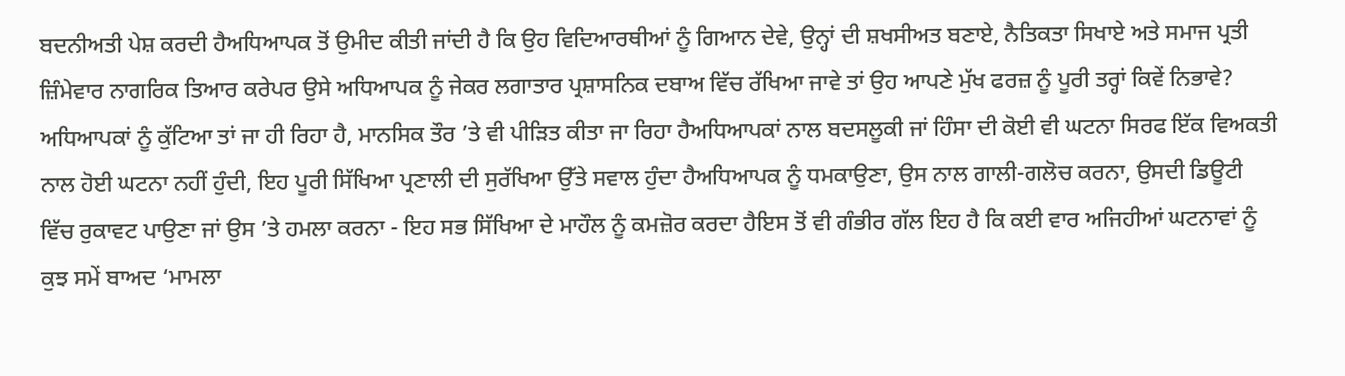ਬਦਨੀਅਤੀ ਪੇਸ਼ ਕਰਦੀ ਹੈਅਧਿਆਪਕ ਤੋਂ ਉਮੀਦ ਕੀਤੀ ਜਾਂਦੀ ਹੈ ਕਿ ਉਹ ਵਿਦਿਆਰਥੀਆਂ ਨੂੰ ਗਿਆਨ ਦੇਵੇ, ਉਨ੍ਹਾਂ ਦੀ ਸ਼ਖਸੀਅਤ ਬਣਾਏ, ਨੈਤਿਕਤਾ ਸਿਖਾਏ ਅਤੇ ਸਮਾਜ ਪ੍ਰਤੀ ਜ਼ਿੰਮੇਵਾਰ ਨਾਗਰਿਕ ਤਿਆਰ ਕਰੇਪਰ ਉਸੇ ਅਧਿਆਪਕ ਨੂੰ ਜੇਕਰ ਲਗਾਤਾਰ ਪ੍ਰਸ਼ਾਸਨਿਕ ਦਬਾਅ ਵਿੱਚ ਰੱਖਿਆ ਜਾਵੇ ਤਾਂ ਉਹ ਆਪਣੇ ਮੁੱਖ ਫਰਜ਼ ਨੂੰ ਪੂਰੀ ਤਰ੍ਹਾਂ ਕਿਵੇਂ ਨਿਭਾਵੇ? ਅਧਿਆਪਕਾਂ ਨੂੰ ਕੁੱਟਿਆ ਤਾਂ ਜਾ ਹੀ ਰਿਹਾ ਹੈ, ਮਾਨਸਿਕ ਤੌਰ ’ਤੇ ਵੀ ਪੀੜਿਤ ਕੀਤਾ ਜਾ ਰਿਹਾ ਹੈਅਧਿਆਪਕਾਂ ਨਾਲ ਬਦਸਲੂਕੀ ਜਾਂ ਹਿੰਸਾ ਦੀ ਕੋਈ ਵੀ ਘਟਨਾ ਸਿਰਫ ਇੱਕ ਵਿਅਕਤੀ ਨਾਲ ਹੋਈ ਘਟਨਾ ਨਹੀਂ ਹੁੰਦੀ, ਇਹ ਪੂਰੀ ਸਿੱਖਿਆ ਪ੍ਰਣਾਲੀ ਦੀ ਸੁਰੱਖਿਆ ਉੱਤੇ ਸਵਾਲ ਹੁੰਦਾ ਹੈਅਧਿਆਪਕ ਨੂੰ ਧਮਕਾਉਣਾ, ਉਸ ਨਾਲ ਗਾਲੀ-ਗਲੋਚ ਕਰਨਾ, ਉਸਦੀ ਡਿਊਟੀ ਵਿੱਚ ਰੁਕਾਵਟ ਪਾਉਣਾ ਜਾਂ ਉਸ ’ਤੇ ਹਮਲਾ ਕਰਨਾ - ਇਹ ਸਭ ਸਿੱਖਿਆ ਦੇ ਮਾਹੌਲ ਨੂੰ ਕਮਜ਼ੋਰ ਕਰਦਾ ਹੈਇਸ ਤੋਂ ਵੀ ਗੰਭੀਰ ਗੱਲ ਇਹ ਹੈ ਕਿ ਕਈ ਵਾਰ ਅਜਿਹੀਆਂ ਘਟਨਾਵਾਂ ਨੂੰ ਕੁਝ ਸਮੇਂ ਬਾਅਦ ‘ਮਾਮਲਾ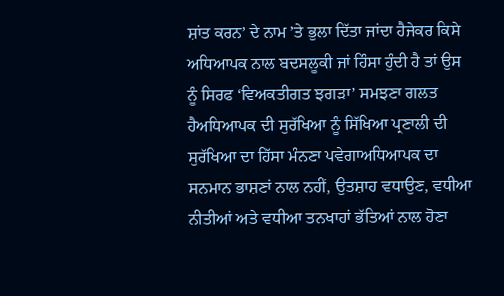ਸ਼ਾਂਤ ਕਰਨ’ ਦੇ ਨਾਮ ’ਤੇ ਭੁਲਾ ਦਿੱਤਾ ਜਾਂਦਾ ਹੈਜੇਕਰ ਕਿਸੇ ਅਧਿਆਪਕ ਨਾਲ ਬਦਸਲੂਕੀ ਜਾਂ ਹਿੰਸਾ ਹੁੰਦੀ ਹੈ ਤਾਂ ਉਸ ਨੂੰ ਸਿਰਫ ‘ਵਿਅਕਤੀਗਤ ਝਗੜਾ’ ਸਮਝਣਾ ਗਲਤ ਹੈਅਧਿਆਪਕ ਦੀ ਸੁਰੱਖਿਆ ਨੂੰ ਸਿੱਖਿਆ ਪ੍ਰਣਾਲੀ ਦੀ ਸੁਰੱਖਿਆ ਦਾ ਹਿੱਸਾ ਮੰਨਣਾ ਪਵੇਗਾਅਧਿਆਪਕ ਦਾ ਸਨਮਾਨ ਭਾਸ਼ਣਾਂ ਨਾਲ ਨਹੀਂ, ਉਤਸ਼ਾਹ ਵਧਾਉਣ, ਵਧੀਆ ਨੀਤੀਆਂ ਅਤੇ ਵਧੀਆ ਤਨਖਾਹਾਂ ਭੱਤਿਆਂ ਨਾਲ ਹੋਣਾ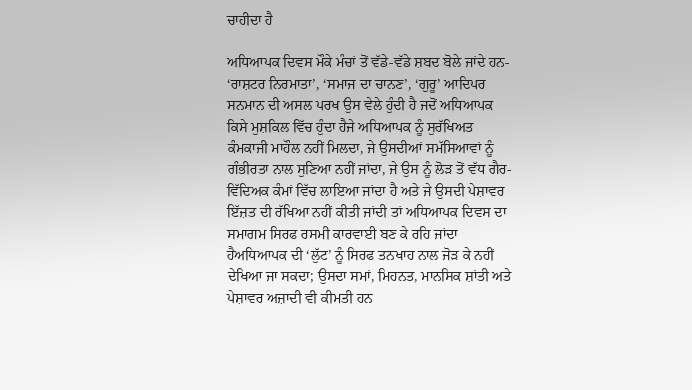ਚਾਹੀਦਾ ਹੈ

ਅਧਿਆਪਕ ਦਿਵਸ ਮੌਕੇ ਮੰਚਾਂ ਤੋਂ ਵੱਡੇ-ਵੱਡੇ ਸ਼ਬਦ ਬੋਲੇ ਜਾਂਦੇ ਹਨ- ‘ਰਾਸ਼ਟਰ ਨਿਰਮਾਤਾ’, ‘ਸਮਾਜ ਦਾ ਚਾਨਣ’, ‘ਗੁਰੂ’ ਆਦਿਪਰ ਸਨਮਾਨ ਦੀ ਅਸਲ ਪਰਖ ਉਸ ਵੇਲੇ ਹੁੰਦੀ ਹੈ ਜਦੋਂ ਅਧਿਆਪਕ ਕਿਸੇ ਮੁਸ਼ਕਿਲ ਵਿੱਚ ਹੁੰਦਾ ਹੈਜੇ ਅਧਿਆਪਕ ਨੂੰ ਸੁਰੱਖਿਅਤ ਕੰਮਕਾਜੀ ਮਾਹੌਲ ਨਹੀਂ ਮਿਲਦਾ, ਜੇ ਉਸਦੀਆਂ ਸਮੱਸਿਆਵਾਂ ਨੂੰ ਗੰਭੀਰਤਾ ਨਾਲ ਸੁਣਿਆ ਨਹੀਂ ਜਾਂਦਾ, ਜੇ ਉਸ ਨੂੰ ਲੋੜ ਤੋਂ ਵੱਧ ਗੈਰ-ਵਿੱਦਿਅਕ ਕੰਮਾਂ ਵਿੱਚ ਲਾਇਆ ਜਾਂਦਾ ਹੈ ਅਤੇ ਜੇ ਉਸਦੀ ਪੇਸ਼ਾਵਰ ਇੱਜ਼ਤ ਦੀ ਰੱਖਿਆ ਨਹੀਂ ਕੀਤੀ ਜਾਂਦੀ ਤਾਂ ਅਧਿਆਪਕ ਦਿਵਸ ਦਾ ਸਮਾਗਮ ਸਿਰਫ ਰਸਮੀ ਕਾਰਵਾਈ ਬਣ ਕੇ ਰਹਿ ਜਾਂਦਾ ਹੈਅਧਿਆਪਕ ਦੀ ‘ਲੁੱਟ’ ਨੂੰ ਸਿਰਫ ਤਨਖਾਹ ਨਾਲ ਜੋੜ ਕੇ ਨਹੀਂ ਦੇਖਿਆ ਜਾ ਸਕਦਾ; ਉਸਦਾ ਸਮਾਂ, ਮਿਹਨਤ, ਮਾਨਸਿਕ ਸ਼ਾਂਤੀ ਅਤੇ ਪੇਸ਼ਾਵਰ ਅਜ਼ਾਦੀ ਵੀ ਕੀਮਤੀ ਹਨ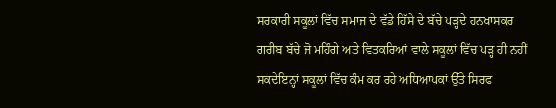ਸਰਕਾਰੀ ਸਕੂਲਾਂ ਵਿੱਚ ਸਮਾਜ ਦੇ ਵੱਡੇ ਹਿੱਸੇ ਦੇ ਬੱਚੇ ਪੜ੍ਹਦੇ ਹਨਖਾਸਕਰ ਗਰੀਬ ਬੱਚੇ ਜੋ ਮਹਿੰਗੇ ਅਤੇ ਵਿਤਕਰਿਆਂ ਵਾਲੇ ਸਕੂਲਾਂ ਵਿੱਚ ਪੜ੍ਹ ਹੀ ਨਹੀਂ ਸਕਦੇਇਨ੍ਹਾਂ ਸਕੂਲਾਂ ਵਿੱਚ ਕੰਮ ਕਰ ਰਹੇ ਅਧਿਆਪਕਾਂ ਉੱਤੇ ਸਿਰਫ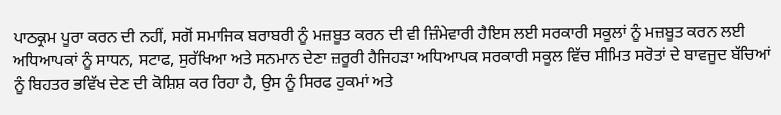ਪਾਠਕ੍ਰਮ ਪੂਰਾ ਕਰਨ ਦੀ ਨਹੀਂ, ਸਗੋਂ ਸਮਾਜਿਕ ਬਰਾਬਰੀ ਨੂੰ ਮਜ਼ਬੂਤ ਕਰਨ ਦੀ ਵੀ ਜ਼ਿੰਮੇਵਾਰੀ ਹੈਇਸ ਲਈ ਸਰਕਾਰੀ ਸਕੂਲਾਂ ਨੂੰ ਮਜ਼ਬੂਤ ਕਰਨ ਲਈ ਅਧਿਆਪਕਾਂ ਨੂੰ ਸਾਧਨ, ਸਟਾਫ, ਸੁਰੱਖਿਆ ਅਤੇ ਸਨਮਾਨ ਦੇਣਾ ਜ਼ਰੂਰੀ ਹੈਜਿਹੜਾ ਅਧਿਆਪਕ ਸਰਕਾਰੀ ਸਕੂਲ ਵਿੱਚ ਸੀਮਿਤ ਸਰੋਤਾਂ ਦੇ ਬਾਵਜੂਦ ਬੱਚਿਆਂ ਨੂੰ ਬਿਹਤਰ ਭਵਿੱਖ ਦੇਣ ਦੀ ਕੋਸ਼ਿਸ਼ ਕਰ ਰਿਹਾ ਹੈ, ਉਸ ਨੂੰ ਸਿਰਫ ਹੁਕਮਾਂ ਅਤੇ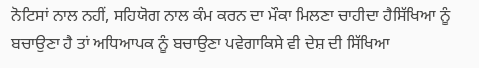ਨੋਟਿਸਾਂ ਨਾਲ ਨਹੀਂ, ਸਹਿਯੋਗ ਨਾਲ ਕੰਮ ਕਰਨ ਦਾ ਮੌਕਾ ਮਿਲਣਾ ਚਾਹੀਦਾ ਹੈਸਿੱਖਿਆ ਨੂੰ ਬਚਾਉਣਾ ਹੈ ਤਾਂ ਅਧਿਆਪਕ ਨੂੰ ਬਚਾਉਣਾ ਪਵੇਗਾਕਿਸੇ ਵੀ ਦੇਸ਼ ਦੀ ਸਿੱਖਿਆ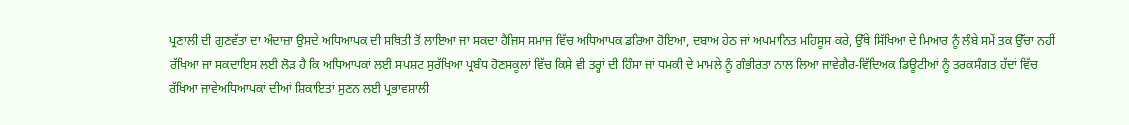ਪ੍ਰਣਾਲੀ ਦੀ ਗੁਣਵੱਤਾ ਦਾ ਅੰਦਾਜ਼ਾ ਉਸਦੇ ਅਧਿਆਪਕ ਦੀ ਸਥਿਤੀ ਤੋਂ ਲਾਇਆ ਜਾ ਸਕਦਾ ਹੈਜਿਸ ਸਮਾਜ ਵਿੱਚ ਅਧਿਆਪਕ ਡਰਿਆ ਹੋਇਆ, ਦਬਾਅ ਹੇਠ ਜਾਂ ਅਪਮਾਨਿਤ ਮਹਿਸੂਸ ਕਰੇ, ਉੱਥੇ ਸਿੱਖਿਆ ਦੇ ਮਿਆਰ ਨੂੰ ਲੰਬੇ ਸਮੇਂ ਤਕ ਉੱਚਾ ਨਹੀਂ ਰੱਖਿਆ ਜਾ ਸਕਦਾਇਸ ਲਈ ਲੋੜ ਹੈ ਕਿ ਅਧਿਆਪਕਾਂ ਲਈ ਸਪਸ਼ਟ ਸੁਰੱਖਿਆ ਪ੍ਰਬੰਧ ਹੋਣਸਕੂਲਾਂ ਵਿੱਚ ਕਿਸੇ ਵੀ ਤਰ੍ਹਾਂ ਦੀ ਹਿੰਸਾ ਜਾਂ ਧਮਕੀ ਦੇ ਮਾਮਲੇ ਨੂੰ ਗੰਭੀਰਤਾ ਨਾਲ ਲਿਆ ਜਾਵੇਗੈਰ-ਵਿੱਦਿਅਕ ਡਿਊਟੀਆਂ ਨੂੰ ਤਰਕਸੰਗਤ ਹੱਦਾਂ ਵਿੱਚ ਰੱਖਿਆ ਜਾਵੇਅਧਿਆਪਕਾਂ ਦੀਆਂ ਸ਼ਿਕਾਇਤਾਂ ਸੁਣਨ ਲਈ ਪ੍ਰਭਾਵਸ਼ਾਲੀ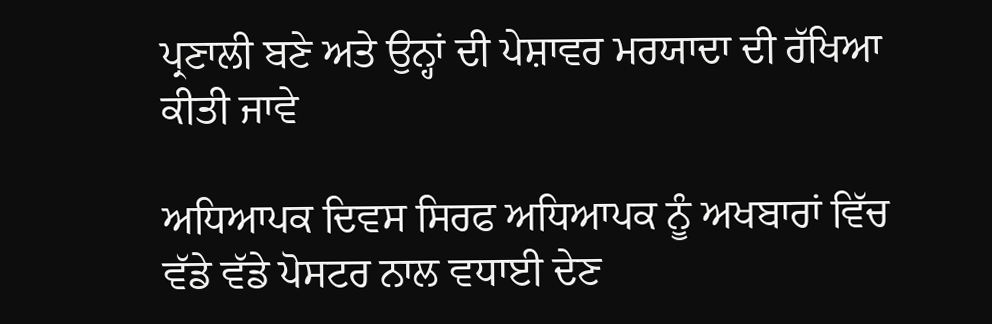ਪ੍ਰਣਾਲੀ ਬਣੇ ਅਤੇ ਉਨ੍ਹਾਂ ਦੀ ਪੇਸ਼ਾਵਰ ਮਰਯਾਦਾ ਦੀ ਰੱਖਿਆ ਕੀਤੀ ਜਾਵੇ

ਅਧਿਆਪਕ ਦਿਵਸ ਸਿਰਫ ਅਧਿਆਪਕ ਨੂੰ ਅਖਬਾਰਾਂ ਵਿੱਚ ਵੱਡੇ ਵੱਡੇ ਪੋਸਟਰ ਨਾਲ ਵਧਾਈ ਦੇਣ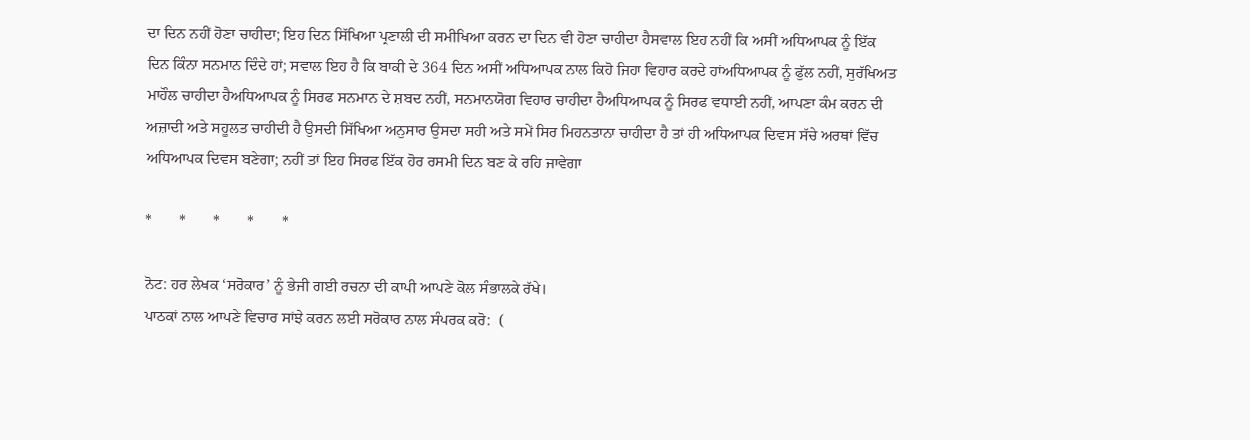ਦਾ ਦਿਨ ਨਹੀਂ ਹੋਣਾ ਚਾਹੀਦਾ; ਇਹ ਦਿਨ ਸਿੱਖਿਆ ਪ੍ਰਣਾਲੀ ਦੀ ਸਮੀਖਿਆ ਕਰਨ ਦਾ ਦਿਨ ਵੀ ਹੋਣਾ ਚਾਹੀਦਾ ਹੈਸਵਾਲ ਇਹ ਨਹੀਂ ਕਿ ਅਸੀਂ ਅਧਿਆਪਕ ਨੂੰ ਇੱਕ ਦਿਨ ਕਿੰਨਾ ਸਨਮਾਨ ਦਿੰਦੇ ਹਾਂ; ਸਵਾਲ ਇਹ ਹੈ ਕਿ ਬਾਕੀ ਦੇ 364 ਦਿਨ ਅਸੀਂ ਅਧਿਆਪਕ ਨਾਲ ਕਿਹੋ ਜਿਹਾ ਵਿਹਾਰ ਕਰਦੇ ਹਾਂਅਧਿਆਪਕ ਨੂੰ ਫੁੱਲ ਨਹੀਂ, ਸੁਰੱਖਿਅਤ ਮਾਹੌਲ ਚਾਹੀਦਾ ਹੈਅਧਿਆਪਕ ਨੂੰ ਸਿਰਫ ਸਨਮਾਨ ਦੇ ਸ਼ਬਦ ਨਹੀਂ, ਸਨਮਾਨਯੋਗ ਵਿਹਾਰ ਚਾਹੀਦਾ ਹੈਅਧਿਆਪਕ ਨੂੰ ਸਿਰਫ ਵਧਾਈ ਨਹੀਂ, ਆਪਣਾ ਕੰਮ ਕਰਨ ਦੀ ਅਜ਼ਾਦੀ ਅਤੇ ਸਹੂਲਤ ਚਾਹੀਦੀ ਹੈ ਉਸਦੀ ਸਿੱਖਿਆ ਅਨੁਸਾਰ ਉਸਦਾ ਸਹੀ ਅਤੇ ਸਮੇਂ ਸਿਰ ਮਿਹਨਤਾਨਾ ਚਾਹੀਦਾ ਹੈ ਤਾਂ ਹੀ ਅਧਿਆਪਕ ਦਿਵਸ ਸੱਚੇ ਅਰਥਾਂ ਵਿੱਚ ਅਧਿਆਪਕ ਦਿਵਸ ਬਣੇਗਾ; ਨਹੀਂ ਤਾਂ ਇਹ ਸਿਰਫ ਇੱਕ ਹੋਰ ਰਸਮੀ ਦਿਨ ਬਣ ਕੇ ਰਹਿ ਜਾਵੇਗਾ

*       *       *       *       *

ਨੋਟ: ਹਰ ਲੇਖਕ ‘ਸਰੋਕਾਰ’ ਨੂੰ ਭੇਜੀ ਗਈ ਰਚਨਾ ਦੀ ਕਾਪੀ ਆਪਣੇ ਕੋਲ ਸੰਭਾਲਕੇ ਰੱਖੇ।
ਪਾਠਕਾਂ ਨਾਲ ਆਪਣੇ ਵਿਚਾਰ ਸਾਂਝੇ ਕਰਨ ਲਈ ਸਰੋਕਾਰ ਨਾਲ ਸੰਪਰਕ ਕਰੋ:  (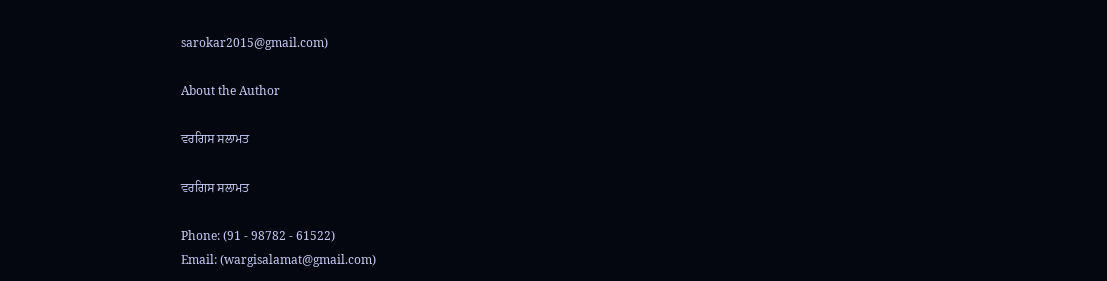sarokar2015@gmail.com)

About the Author

ਵਰਗਿਸ ਸਲਾਮਤ

ਵਰਗਿਸ ਸਲਾਮਤ

Phone: (91 - 98782 - 61522)
Email: (wargisalamat@gmail.com)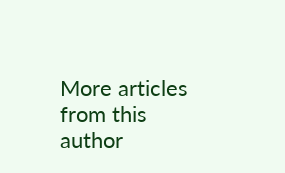More articles from this author